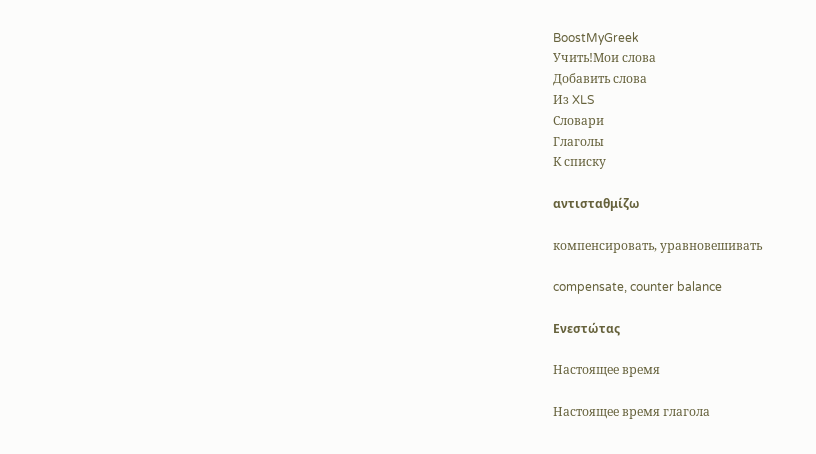BoostMyGreek
Учить!Мои слова
Добавить слова
Из XLS
Словари
Глаголы
К списку

αντισταθμίζω

компенсировать, уравновешивать

compensate, counter balance

Ενεστώτας

Настоящее время

Настоящее время глагола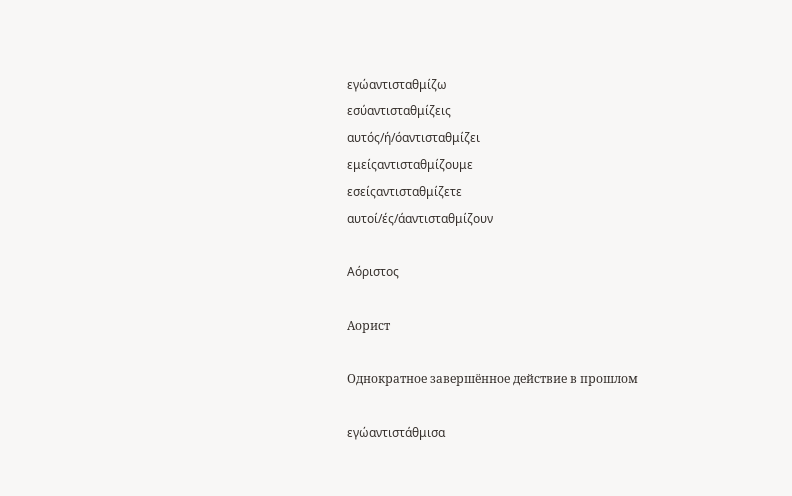εγώαντισταθμίζω
εσύαντισταθμίζεις
αυτός/ή/όαντισταθμίζει
εμείςαντισταθμίζουμε
εσείςαντισταθμίζετε
αυτοί/ές/άαντισταθμίζουν

Αόριστος

Аорист

Однократное завершённое действие в прошлом

εγώαντιστάθμισα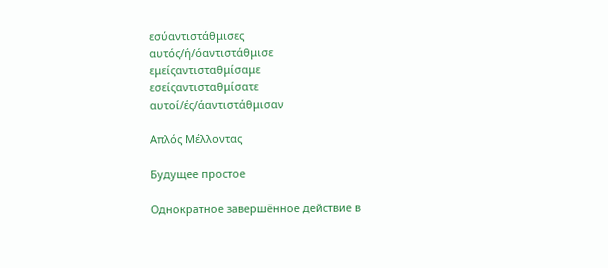εσύαντιστάθμισες
αυτός/ή/όαντιστάθμισε
εμείςαντισταθμίσαμε
εσείςαντισταθμίσατε
αυτοί/ές/άαντιστάθμισαν

Απλός Μέλλοντας

Будущее простое

Однократное завершённое действие в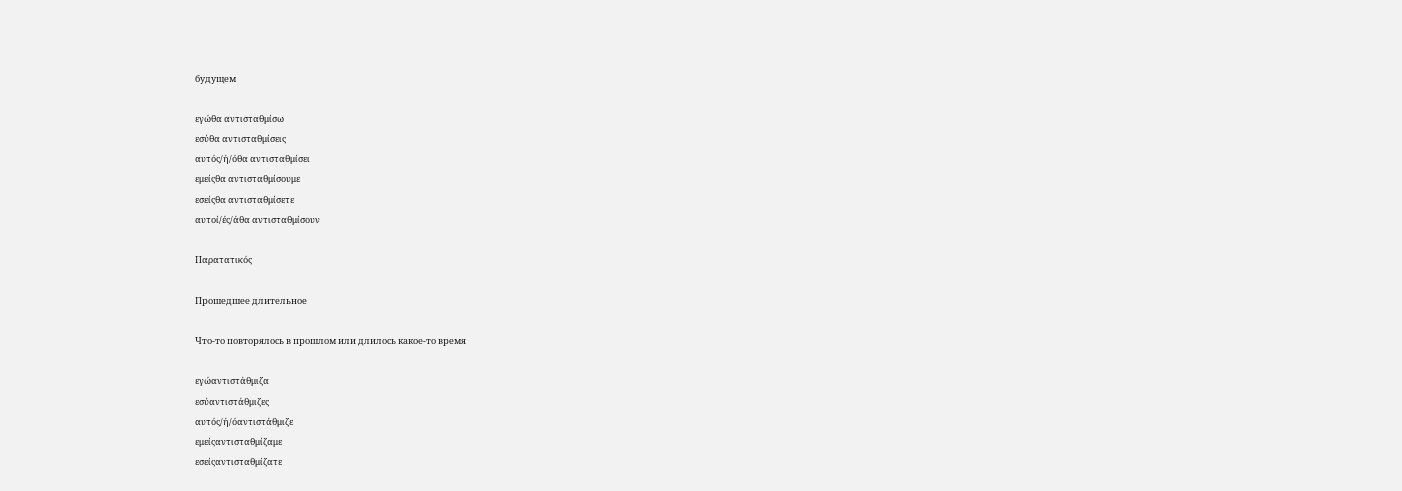будущем

εγώθα αντισταθμίσω
εσύθα αντισταθμίσεις
αυτός/ή/όθα αντισταθμίσει
εμείςθα αντισταθμίσουμε
εσείςθα αντισταθμίσετε
αυτοί/ές/άθα αντισταθμίσουν

Παρατατικός

Прошедшее длительное

Что-то повторялось в прошлом или длилось какое-то время

εγώαντιστάθμιζα
εσύαντιστάθμιζες
αυτός/ή/όαντιστάθμιζε
εμείςαντισταθμίζαμε
εσείςαντισταθμίζατε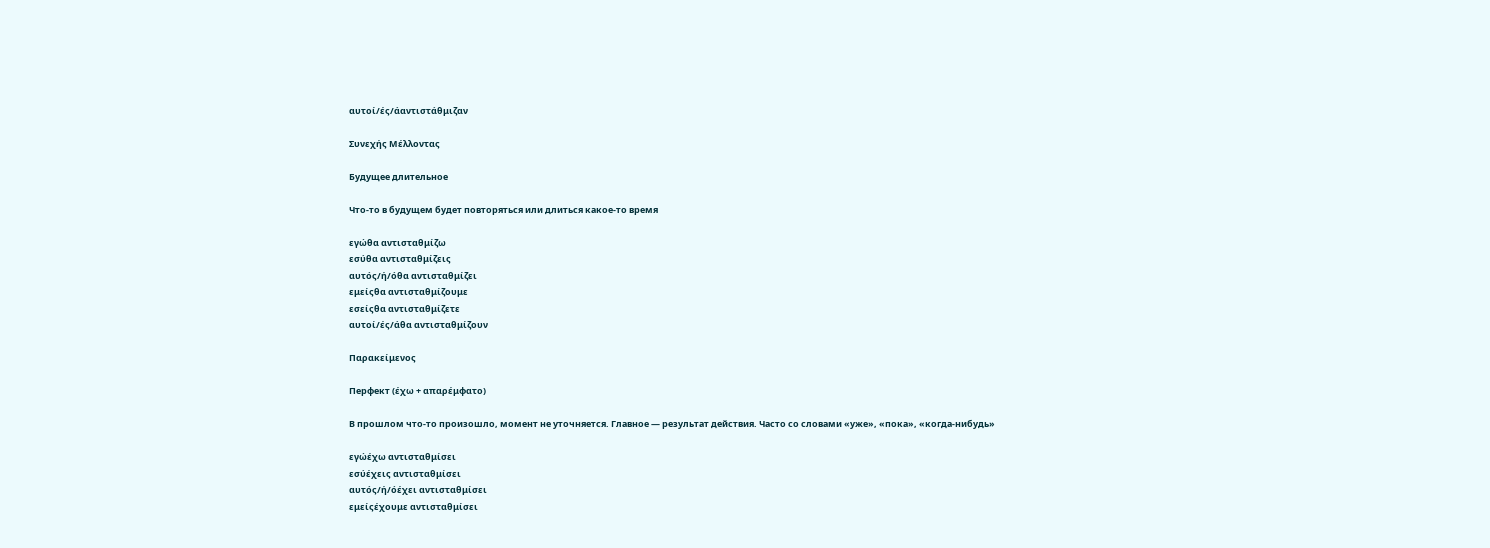αυτοί/ές/άαντιστάθμιζαν

Συνεχής Μέλλοντας

Будущее длительное

Что-то в будущем будет повторяться или длиться какое-то время

εγώθα αντισταθμίζω
εσύθα αντισταθμίζεις
αυτός/ή/όθα αντισταθμίζει
εμείςθα αντισταθμίζουμε
εσείςθα αντισταθμίζετε
αυτοί/ές/άθα αντισταθμίζουν

Παρακείμενος

Перфект (έχω + απαρέμφατο)

В прошлом что-то произошло, момент не уточняется. Главное — результат действия. Часто со словами «уже», «пока», «когда-нибудь»

εγώέχω αντισταθμίσει
εσύέχεις αντισταθμίσει
αυτός/ή/όέχει αντισταθμίσει
εμείςέχουμε αντισταθμίσει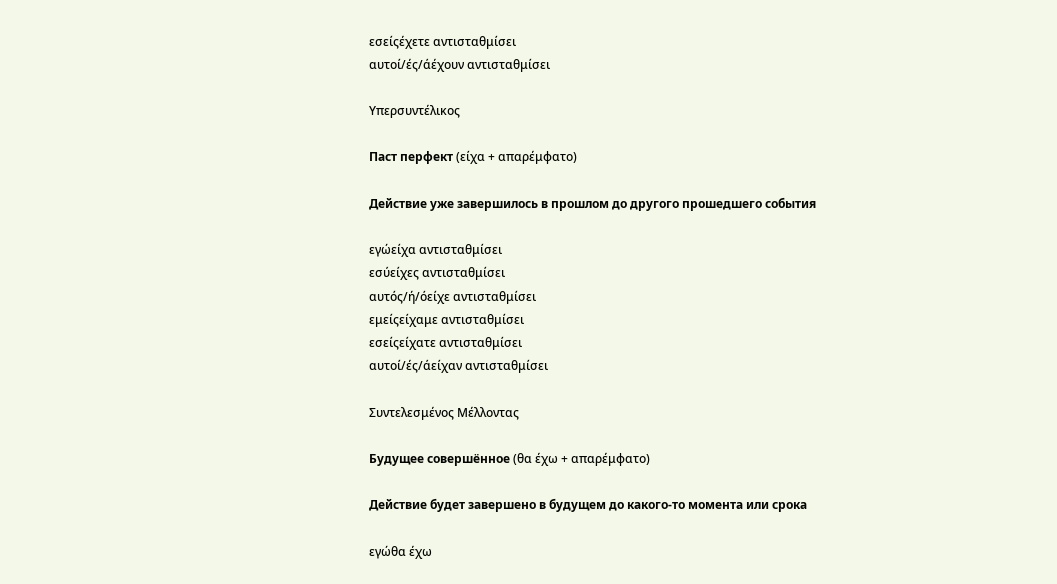εσείςέχετε αντισταθμίσει
αυτοί/ές/άέχουν αντισταθμίσει

Υπερσυντέλικος

Паст перфект (είχα + απαρέμφατο)

Действие уже завершилось в прошлом до другого прошедшего события

εγώείχα αντισταθμίσει
εσύείχες αντισταθμίσει
αυτός/ή/όείχε αντισταθμίσει
εμείςείχαμε αντισταθμίσει
εσείςείχατε αντισταθμίσει
αυτοί/ές/άείχαν αντισταθμίσει

Συντελεσμένος Μέλλοντας

Будущее совершённое (θα έχω + απαρέμφατο)

Действие будет завершено в будущем до какого-то момента или срока

εγώθα έχω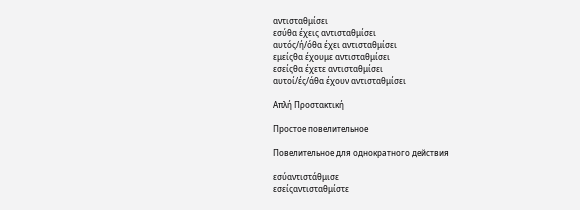αντισταθμίσει
εσύθα έχεις αντισταθμίσει
αυτός/ή/όθα έχει αντισταθμίσει
εμείςθα έχουμε αντισταθμίσει
εσείςθα έχετε αντισταθμίσει
αυτοί/ές/άθα έχουν αντισταθμίσει

Απλή Προστακτική

Простое повелительное

Повелительное для однократного действия

εσύαντιστάθμισε
εσείςαντισταθμίστε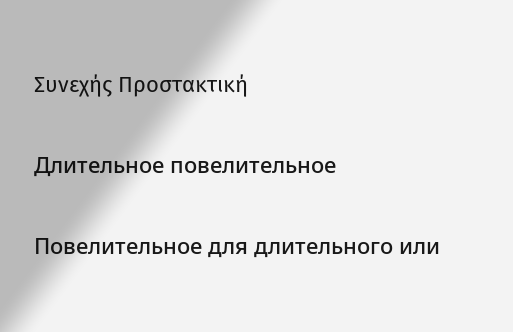Συνεχής Προστακτική

Длительное повелительное

Повелительное для длительного или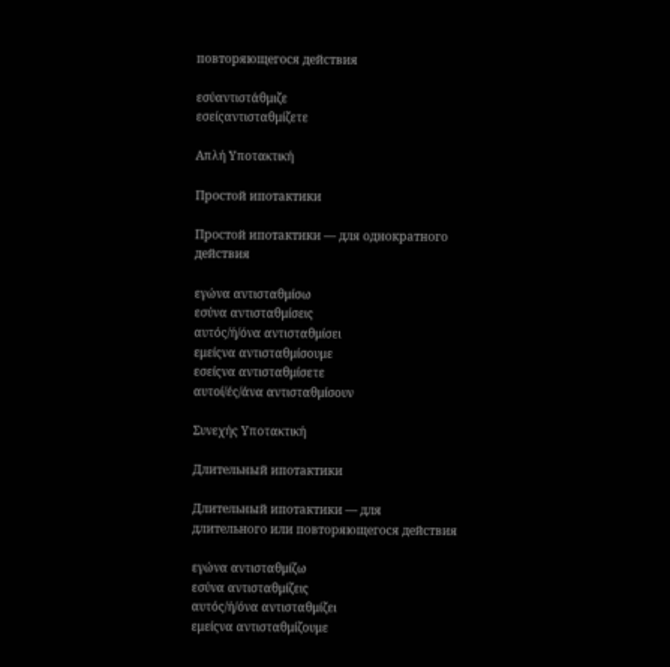повторяющегося действия

εσύαντιστάθμιζε
εσείςαντισταθμίζετε

Απλή Υποτακτική

Простой ипотактики

Простой ипотактики — для однократного действия

εγώνα αντισταθμίσω
εσύνα αντισταθμίσεις
αυτός/ή/όνα αντισταθμίσει
εμείςνα αντισταθμίσουμε
εσείςνα αντισταθμίσετε
αυτοί/ές/άνα αντισταθμίσουν

Συνεχής Υποτακτική

Длительный ипотактики

Длительный ипотактики — для длительного или повторяющегося действия

εγώνα αντισταθμίζω
εσύνα αντισταθμίζεις
αυτός/ή/όνα αντισταθμίζει
εμείςνα αντισταθμίζουμε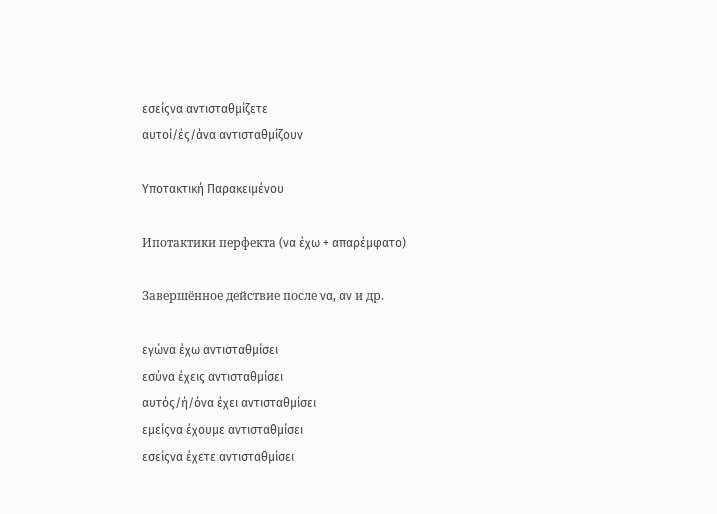εσείςνα αντισταθμίζετε
αυτοί/ές/άνα αντισταθμίζουν

Υποτακτική Παρακειμένου

Ипотактики перфекта (να έχω + απαρέμφατο)

Завершённое действие после να, αν и др.

εγώνα έχω αντισταθμίσει
εσύνα έχεις αντισταθμίσει
αυτός/ή/όνα έχει αντισταθμίσει
εμείςνα έχουμε αντισταθμίσει
εσείςνα έχετε αντισταθμίσει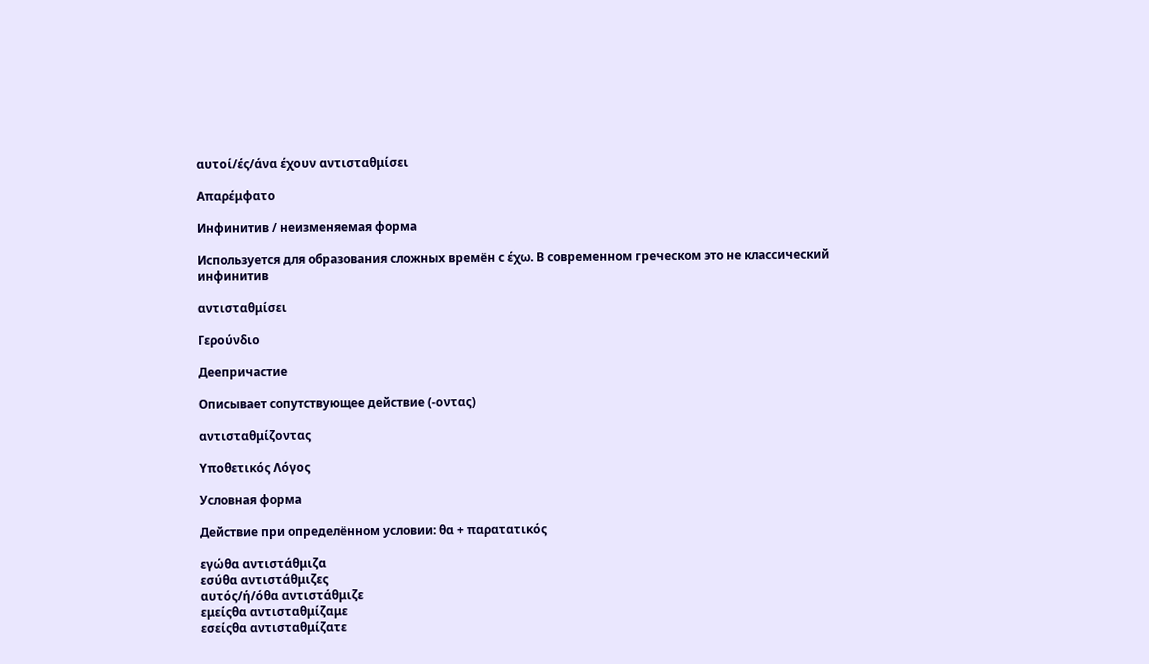αυτοί/ές/άνα έχουν αντισταθμίσει

Απαρέμφατο

Инфинитив / неизменяемая форма

Используется для образования сложных времён с έχω. В современном греческом это не классический инфинитив

αντισταθμίσει

Γερούνδιο

Деепричастие

Описывает сопутствующее действие (-οντας)

αντισταθμίζοντας

Υποθετικός Λόγος

Условная форма

Действие при определённом условии: θα + παρατατικός

εγώθα αντιστάθμιζα
εσύθα αντιστάθμιζες
αυτός/ή/όθα αντιστάθμιζε
εμείςθα αντισταθμίζαμε
εσείςθα αντισταθμίζατε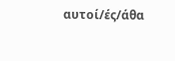αυτοί/ές/άθα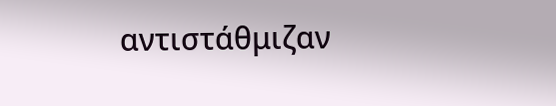αντιστάθμιζαν